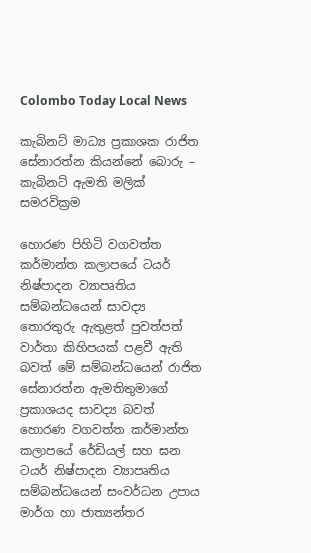Colombo Today Local News

කැබිනට් මාධ්‍ය ප්‍රකාශක රාජිත සේනාරත්න කියන්නේ බොරු – කැබිනට් ඇමති මලික් සමරවික්‍රම

හොරණ පිහිටි වගවත්ත කර්මාන්ත කලාපයේ ටයර් නිෂ්පාදන ව්‍යාපෘතිය සම්බන්ධයෙන් සාවද්‍ය තොරතුරු ඇතුළත් පුවත්පත් වාර්තා කිහිපයක්‌ පළවී ඇති බවත් මේ සම්බන්ධයෙන් රාජිත සේනාරත්න ඇමතිතුමාගේ ප්‍රකාශයද සාවද්‍ය බවත් හොරණ වගවත්ත කර්මාන්ත කලාපයේ රේඩියල් සහ ඝන ටයර් නිෂ්පාදන ව්‍යාපෘතිය සම්බන්ධයෙන් සංවර්ධන උපාය මාර්ග හා ජාත්‍යන්තර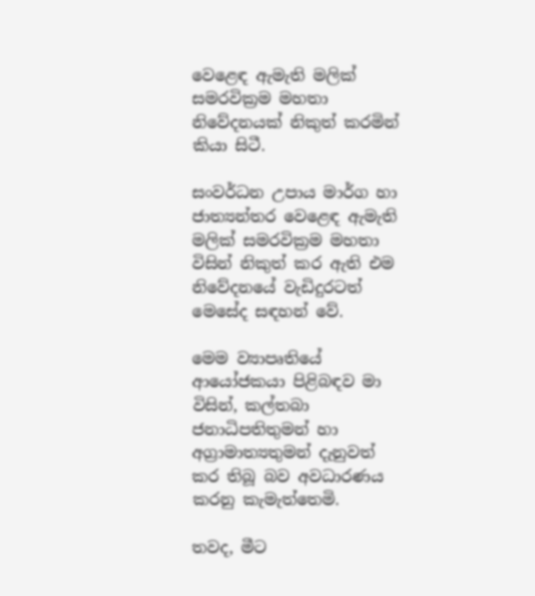වෙළෙඳ ඇමැති මලික්‌ සමරවික්‍රම මහතා නිවේදනයක්‌ නිකුත් කරමින් කියා සිටී.

සංවර්ධන උපාය මාර්ග හා ජාත්‍යන්තර වෙළෙඳ ඇමැති මලික්‌ සමරවික්‍රම මහතා විසින් නිකුත් කර ඇති එම නිවේදනයේ වැඩිදුරටත් මෙසේද සඳහන් වේ.

මෙම ව්‍යාපෘතියේ ආයෝජකයා පිළිබඳව මා විසින්, කල්තබා ජනාධිපතිතුමන් හා අග්‍රාමාත්‍යතුමන් දැනුවත් කර තිබූ බව අවධාරණය කරනු කැමැත්තෙමි.

තවද, මීට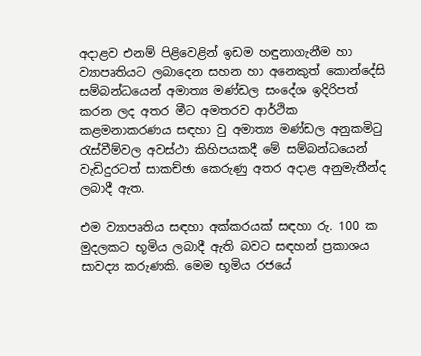අදාළව එනම් පිළිවෙළින් ඉඩම හඳුනාගැනීම හා ව්‍යාපෘතියට ලබාදෙන සහන හා අනෙකුත් කොන්දේසි සම්බන්ධයෙන් අමාත්‍ය මණ්‌ඩල සංදේශ ඉදිරිපත් කරන ලද අතර මීට අමතරව ආර්ථික කළමනාකරණය සඳහා වු අමාත්‍ය මණ්‌ඩල අනුකමිටු රැස්‌වීම්වල අවස්‌ථා කිහිපයකදී මේ සම්බන්ධයෙන් වැඩිදුරටත් සාකච්ඡා කෙරුණු අතර අදාළ අනුමැතීන්ද ලබාදී ඇත.

එම ව්‍යාපෘතිය සඳහා අක්‌කරයක්‌ සඳහා රු. 100 ක මුදලකට භූමිය ලබාදී ඇති බවට සඳහන් ප්‍රකාශය සාවද්‍ය කරුණකි. මෙම භූමිය රජයේ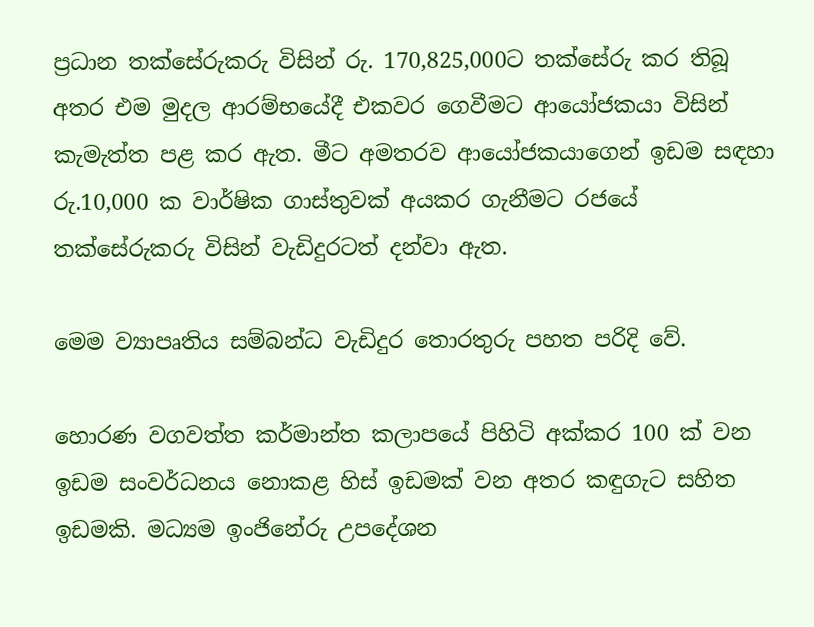ප්‍රධාන තක්‌සේරුකරු විසින් රු. 170,825,000ට තක්‌සේරු කර තිබූ අතර එම මුදල ආරම්භයේදී එකවර ගෙවීමට ආයෝජකයා විසින් කැමැත්ත පළ කර ඇත. මීට අමතරව ආයෝජකයාගෙන් ඉඩම සඳහා රු.10,000 ක වාර්ෂික ගාස්‌තුවක්‌ අයකර ගැනීමට රජයේ තක්‌සේරුකරු විසින් වැඩිදුරටත් දන්වා ඇත.

මෙම ව්‍යාපෘතිය සම්බන්ධ වැඩිදුර තොරතුරු පහත පරිදි වේ.

හොරණ වගවත්ත කර්මාන්ත කලාපයේ පිහිටි අක්‌කර 100 ක්‌ වන ඉඩම සංවර්ධනය නොකළ හිස්‌ ඉඩමක්‌ වන අතර කඳුගැට සහිත ඉඩමකි. මධ්‍යම ඉංජිනේරු උපදේශන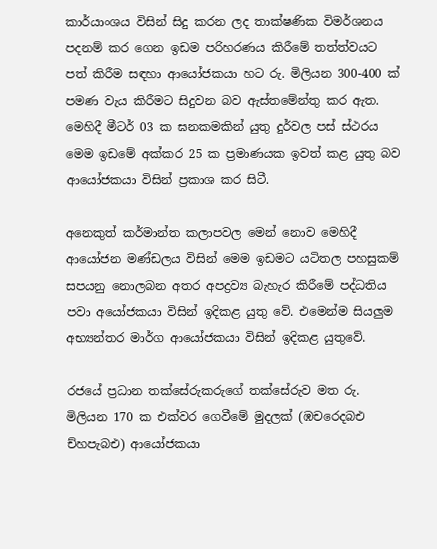කාර්යාංශය විසින් සිදු කරන ලද තාක්‌ෂණික විමර්ශනය පදනම් කර ගෙන ඉඩම පරිහරණය කිරීමේ තත්ත්වයට පත් කිරීම සඳහා ආයෝජකයා හට රු. මිලියන 300-400 ක්‌ පමණ වැය කිරීමට සිදුවන බව ඇස්‌තමේන්තු කර ඇත. මෙහිදී මීටර් 03 ක ඝනකමකින් යුතු දුර්වල පස්‌ ස්‌ථරය මෙම ඉඩමේ අක්‌කර 25 ක ප්‍රමාණයක ඉවත් කළ යුතු බව ආයෝජකයා විසින් ප්‍රකාශ කර සිටී.

අනෙකුත් කර්මාන්ත කලාපවල මෙන් නොව මෙහිදී ආයෝජන මණ්‌ඩලය විසින් මෙම ඉඩමට යටිතල පහසුකම් සපයනු නොලබන අතර අපද්‍රව්‍ය බැහැර කිරීමේ පද්ධතිය පවා අයෝජකයා විසින් ඉදිකළ යුතු වේ. එමෙන්ම සියලුම අභ්‍යන්තර මාර්ග ආයෝජකයා විසින් ඉදිකළ යුතුවේ.

රජයේ ප්‍රධාන තක්‌සේරුකරුගේ තක්‌සේරුව මත රු. මිලියන 170 ක එක්‌වර ගෙවීමේ මුදලක්‌ (ඹචරෙදබඑ ච්හපැබඑ) ආයෝජකයා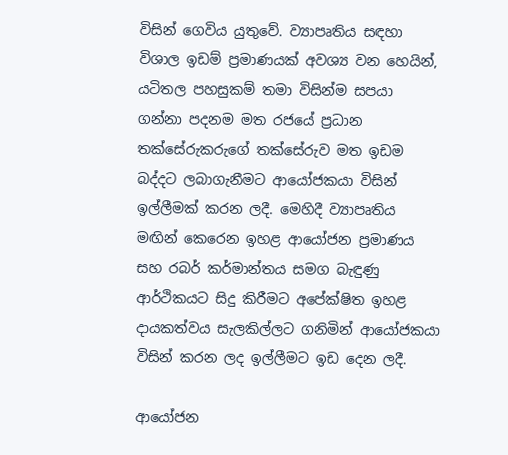විසින් ගෙවිය යුතුවේ. ව්‍යාපෘතිය සඳහා විශාල ඉඩම් ප්‍රමාණයක්‌ අවශ්‍ය වන හෙයින්, යටිතල පහසුකම් තමා විසින්ම සපයා ගන්නා පදනම මත රජයේ ප්‍රධාන තක්‌සේරුකරුගේ තක්‌සේරුව මත ඉඩම බද්දට ලබාගැනීමට ආයෝජකයා විසින් ඉල්ලීමක්‌ කරන ලදී. මෙහිදී ව්‍යාපෘතිය මඟින් කෙරෙන ඉහළ ආයෝජන ප්‍රමාණය සහ රබර් කර්මාන්තය සමග බැඳුණු ආර්ථිකයට සිදු කිරීමට අපේක්‌ෂිත ඉහළ දායකත්වය සැලකිල්ලට ගනිමින් ආයෝජකයා විසින් කරන ලද ඉල්ලීමට ඉඩ දෙන ලදී.

ආයෝජන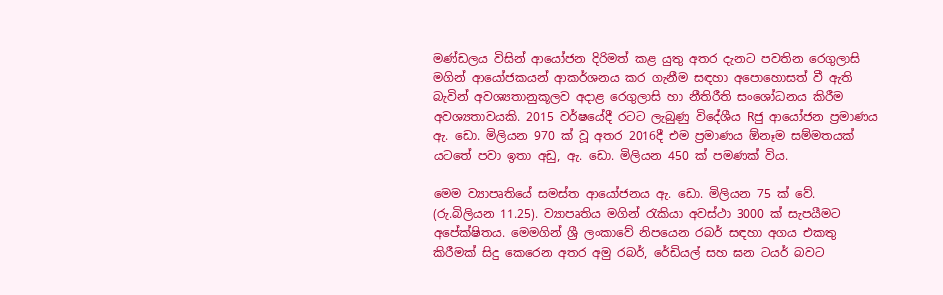මණ්‌ඩලය විසින් ආයෝජන දිරිමත් කළ යුතු අතර දැනට පවතින රෙගුලාසි මගින් ආයෝජකයන් ආකර්ශනය කර ගැනීම සඳහා අපොහොසත් වී ඇති බැවින් අවශ්‍යතානුකූලව අදාළ රෙගුලාසි හා නීතිරීති සංශෝධනය කිරීම අවශ්‍යතාවයකි. 2015 වර්ෂයේදී රටට ලැබුණු විදේශීය Rජු ආයෝජන ප්‍රමාණය ඇ. ඩො. මිලියන 970 ක්‌ වූ අතර 2016දී එම ප්‍රමාණය ඕනෑම සම්මතයක්‌ යටතේ පවා ඉතා අඩු, ඇ. ඩො. මිලියන 450 ක්‌ පමණක්‌ විය.

මෙම ව්‍යාපෘතියේ සමස්‌ත ආයෝජනය ඇ. ඩො. මිලියන 75 ක්‌ වේ. (රු.බිලියන 11.25). ව්‍යාපෘතිය මගින් රැකියා අවස්‌ථා 3000 ක්‌ සැපයීමට අපේක්‌ෂිතය. මෙමගින් ශ්‍රී ලංකාවේ නිපයෙන රබර් සඳහා අගය එකතු කිරීමක්‌ සිදු කෙරෙන අතර අමු රබර්, රේඩියල් සහ ඝන ටයර් බවට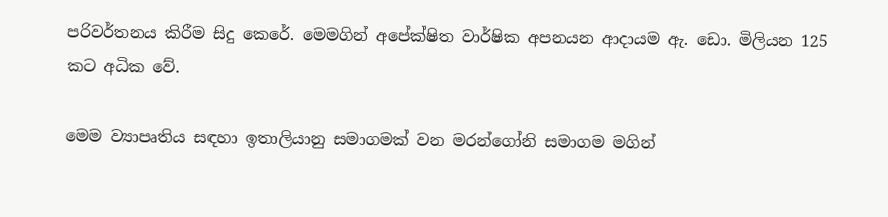පරිවර්තනය කිරීම සිදු කෙරේ. මෙමගින් අපේක්‌ෂිත වාර්ෂික අපනයන ආදායම ඇ. ඩො. මිලියන 125 කට අධික වේ.

මෙම ව්‍යාපෘතිය සඳහා ඉතාලියානු සමාගමක්‌ වන මරන්ගෝනි සමාගම මගින්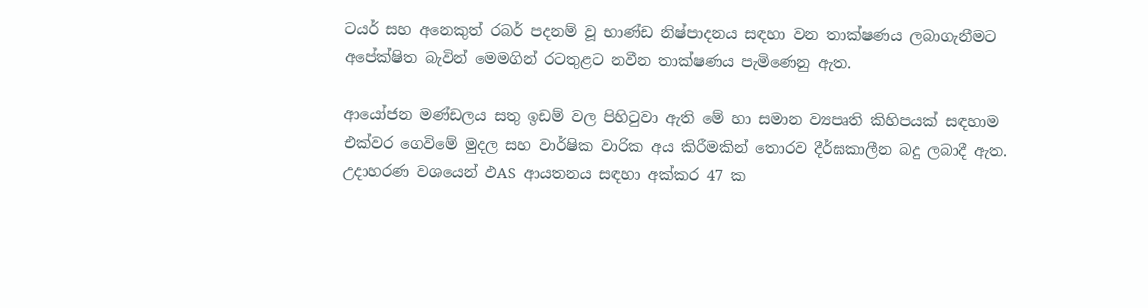ටයර් සහ අනෙකුත් රබර් පදනම් වූ භාණ්‌ඩ නිෂ්පාදනය සඳහා වන තාක්‌ෂණය ලබාගැනීමට අපේක්‌ෂිත බැවින් මෙමගින් රටතුළට නවීන තාක්‌ෂණය පැමිණෙනු ඇත.

ආයෝජන මණ්‌ඩලය සතු ඉඩම් වල පිහිටුවා ඇති මේ හා සමාන ව්‍යපෘති කිහිපයක්‌ සඳහාම එක්‌වර ගෙවිමේ මුදල සහ වාර්ෂික වාරික අය කිරීමකින් තොරව දීර්ඝකාලීන බදු ලබාදී ඇත. උදාහරණ වශයෙන් ඵAS ආයතනය සඳහා අක්‌කර 47 ක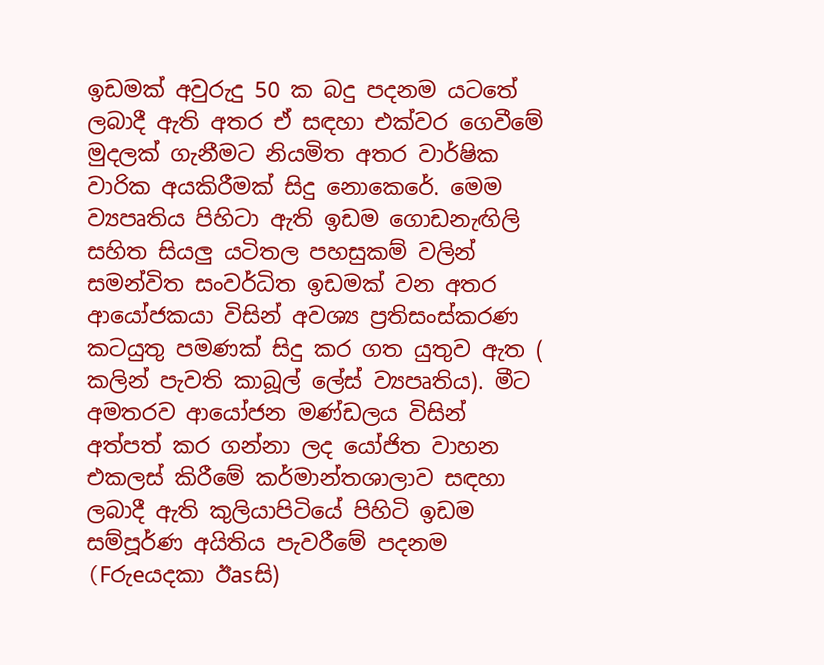ඉඩමක්‌ අවුරුදු 50 ක බදු පදනම යටතේ ලබාදී ඇති අතර ඒ සඳහා එක්‌වර ගෙවීමේ මුදලක්‌ ගැනීමට නියමිත අතර වාර්ෂික වාරික අයකිරීමක්‌ සිදු නොකෙරේ. මෙම ව්‍යපෘතිය පිහිටා ඇති ඉඩම ගොඩනැඟිලි සහිත සියලු යටිතල පහසුකම් වලින් සමන්විත සංවර්ධිත ඉඩමක්‌ වන අතර ආයෝජකයා විසින් අවශ්‍ය ප්‍රතිසංස්‌කරණ කටයුතු පමණක්‌ සිදු කර ගත යුතුව ඇත ( කලින් පැවති කාබූල් ලේස්‌ ව්‍යපෘතිය). මීට අමතරව ආයෝජන මණ්‌ඩලය විසින් අත්පත් කර ගන්නා ලද යෝජිත වාහන එකලස්‌ කිරීමේ කර්මාන්තශාලාව සඳහා ලබාදී ඇති කුලියාපිටියේ පිහිටි ඉඩම සම්පූර්ණ අයිතිය පැවරීමේ පදනම (Fරුeයදකා ඊasසි)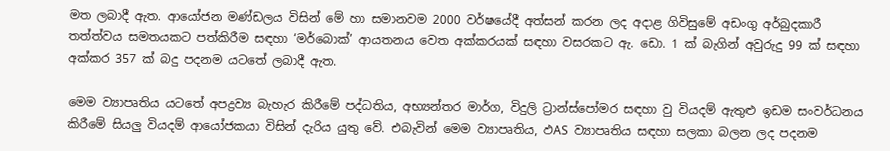මත ලබාදී ඇත. ආයෝජන මණ්‌ඩලය විසින් මේ හා සමානවම 2000 වර්ෂයේදී අත්සන් කරන ලද අදාළ ගිවිසුමේ අඩංගු අර්බුදකාරී තත්ත්වය සමතයකට පත්කිරීම සඳහා ‘මර්බොක්‌’ ආයතනය වෙත අක්‌කරයක්‌ සඳහා වසරකට ඇ. ඩො. 1 ක්‌ බැගින් අවුරුදු 99 ක්‌ සඳහා අක්‌කර 357 ක්‌ බදු පදනම යටතේ ලබාදී ඇත.

මෙම ව්‍යාපෘතිය යටතේ අපද්‍රව්‍ය බැහැර කිරීමේ පද්ධතිය, අභ්‍යන්තර මාර්ග, විදුලි ට්‍රාන්ස්‌පෝමර සඳහා වු වියදම් ඇතුළු ඉඩම සංවර්ධනය කිරීමේ සියලු වියදම් ආයෝජකයා විසින් දැරිය යුතු වේ. එබැවින් මෙම ව්‍යාපෘතිය, ඵAS ව්‍යාපෘතිය සඳහා සලකා බලන ලද පදනම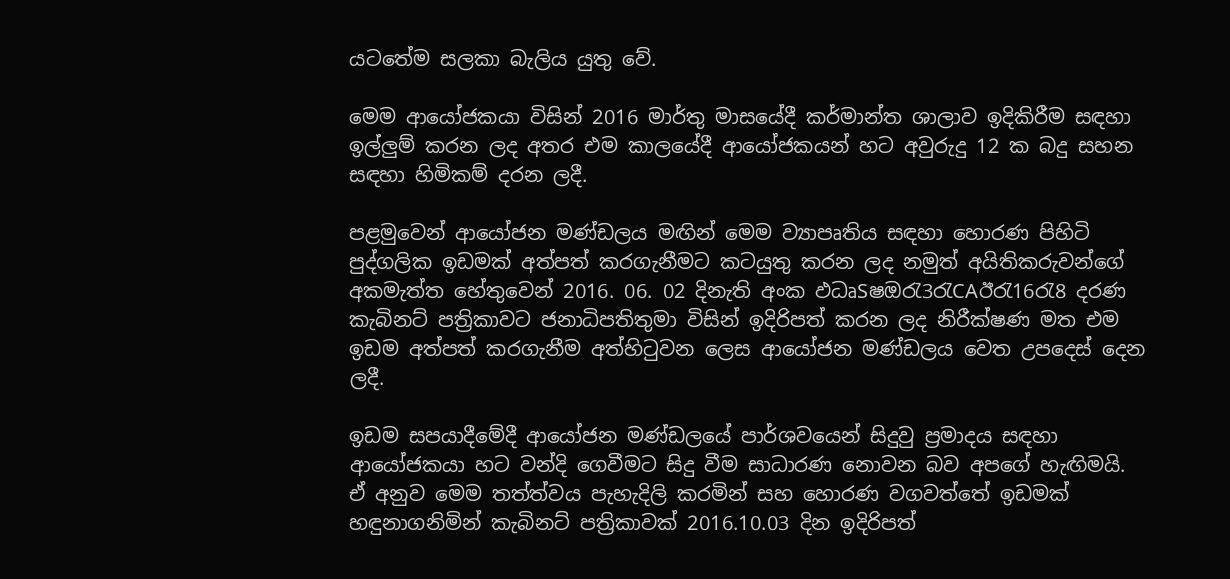යටතේම සලකා බැලිය යුතු වේ.

මෙම ආයෝජකයා විසින් 2016 මාර්තු මාසයේදී කර්මාන්ත ශාලාව ඉදිකිරීම සඳහා ඉල්ලුම් කරන ලද අතර එම කාලයේදී ආයෝජකයන් හට අවුරුදු 12 ක බදු සහන සඳහා හිමිකම් දරන ලදී.

පළමුවෙන් ආයෝජන මණ්‌ඩලය මඟින් මෙම ව්‍යාපෘතිය සඳහා හොරණ පිහිටි පුද්ගලික ඉඩමක්‌ අත්පත් කරගැනීමට කටයුතු කරන ලද නමුත් අයිතිකරුවන්ගේ අකමැත්ත හේතුවෙන් 2016. 06. 02 දිනැති අංක ඵධෘSෂඔරැ3රැCAඊරැ16රැ8 දරණ කැබිනට්‌ පත්‍රිකාවට ජනාධිපතිතුමා විසින් ඉදිරිපත් කරන ලද නිරීක්‌ෂණ මත එම ඉඩම අත්පත් කරගැනීම අත්හිටුවන ලෙස ආයෝජන මණ්‌ඩලය වෙත උපදෙස්‌ දෙන ලදී.

ඉඩම සපයාදීමේදී ආයෝජන මණ්‌ඩලයේ පාර්ශවයෙන් සිදුවු ප්‍රමාදය සඳහා ආයෝජකයා හට වන්දි ගෙවීමට සිදු වීම සාධාරණ නොවන බව අපගේ හැඟිමයි. ඒ අනුව මෙම තත්ත්වය පැහැදිලි කරමින් සහ හොරණ වගවත්තේ ඉඩමක්‌ හඳුනාගනිමින් කැබිනට්‌ පත්‍රිකාවක්‌ 2016.10.03 දින ඉදිරිපත්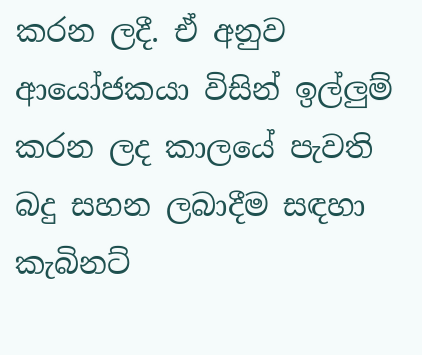කරන ලදී. ඒ අනුව ආයෝජකයා විසින් ඉල්ලුම් කරන ලද කාලයේ පැවති බදු සහන ලබාදීම සඳහා කැබිනට්‌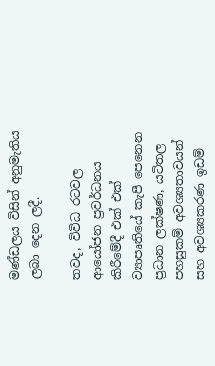මණ්‌ඩලය විසින් අනුමැතිය ලබා දෙන ලදී.

තවද, විවිධ රටවල ආයෝජන ප්‍රවර්ධනය කිරීමේදී එක්‌ එක්‌ ව්‍යාපෘතියේ කැපී පෙනෙන ප්‍රධාන ලක්‌ෂණ, යටිතල පහසුකම් අවශ්‍යතාවයන් සහ අවශ්‍යකරණ ඉඩම්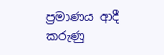ප්‍රමාණය ආදී කරුණු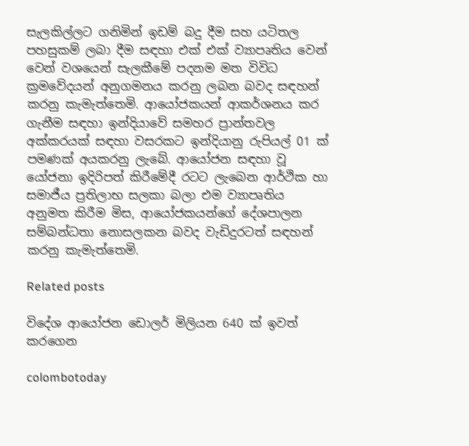සැලකිල්ලට ගනිමින් ඉඩම් බදු දීම සහ යටිතල පහසුකම් ලබා දීම සඳහා එක්‌ එක්‌ ව්‍යාපෘතිය වෙන් වෙන් වශයෙන් සැලකීමේ පදනම මත විවිධ ක්‍රමවේදයන් අනුගමනය කරනු ලබන බවද සඳහන් කරනු කැමැත්තෙමි. ආයෝජකයන් ආකර්ශනය කර ගැනීම සඳහා ඉන්දියාවේ සමහර ප්‍රාන්තවල අක්‌කරයක්‌ සඳහා වසරකට ඉන්දියානු රුපියල් 01 ක්‌ පමණක්‌ අයකරනු ලැබේ. ආයෝජන සඳහා වූ යෝජනා ඉදිරිපත් කිරීමේදී රටට ලැබෙන ආර්ථික හා සමාජීය ප්‍රතිලාභ සලකා බලා එම ව්‍යාපෘතිය අනුමත කිරීම මිස, ආයෝජකයන්ගේ දේශපාලන සම්බන්ධතා නොසලකන බවද වැඩිදුරටත් සඳහන් කරනු කැමැත්තෙමි.

Related posts

විදේශ ආයෝජන ඩොලර් මිලියන 640 ක්‌ ඉවත් කරගෙන

colombotoday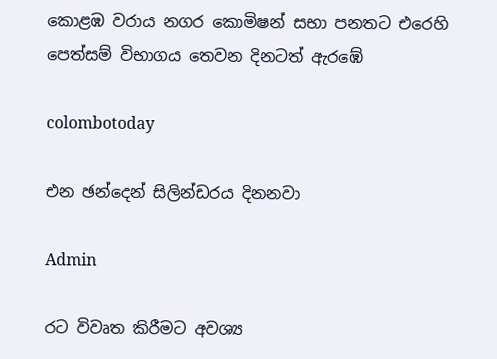කොළඹ වරාය නගර කොමිෂන් සභා පනතට එරෙහි පෙත්සම් විභාගය තෙවන දිනටත් ඇරඹේ

colombotoday

එන ඡන්දෙන් සිලින්ඩරය දිනනවා

Admin

රට විවෘත කිරීමට අවශ්‍ය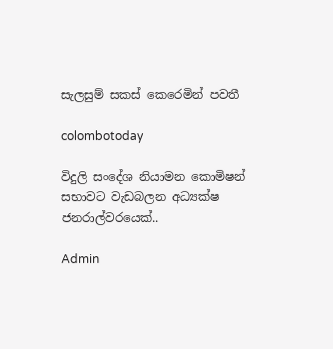සැලසුම් සකස් කෙරෙමින් පවතී

colombotoday

විදුලි සංදේශ නියාමන කොමිෂන් සභාවට වැඩබලන අධ්‍යක්ෂ ජනරාල්වරයෙක්..

Admin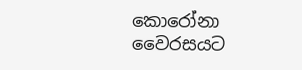කොරෝනා වෛරසයට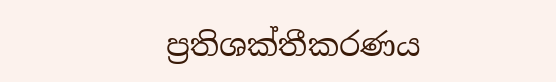ප්‍රතිශක්තීකරණය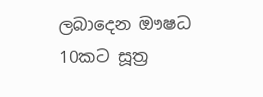ලබාදෙන ඖෂධ 10කට සූත්‍ර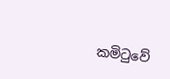කමිටුවේ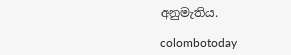අනුමැතිය.

colombotoday